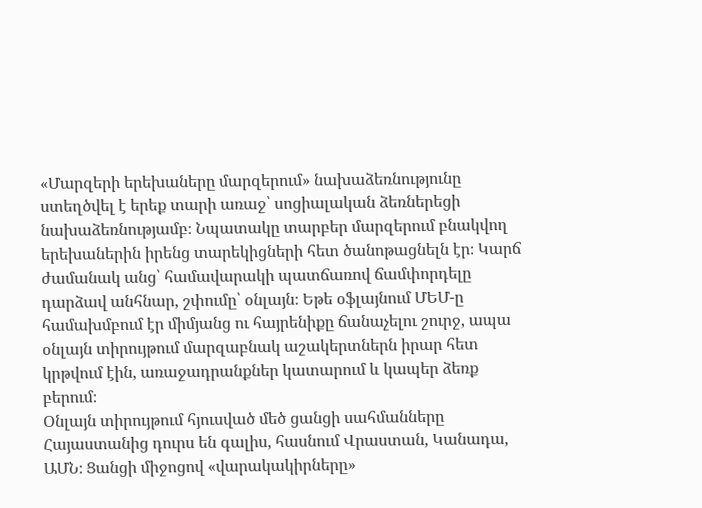«Մարզերի երեխաները մարզերում» նախաձեռնությունը ստեղծվել է երեք տարի առաջ՝ սոցիալական ձեռներեցի նախաձեռնությամբ։ Նպատակը տարբեր մարզերում բնակվող երեխաներին իրենց տարեկիցների հետ ծանոթացնելն էր։ Կարճ ժամանակ անց՝ համավարակի պատճառով ճամփորդելը դարձավ անհնար, շփումը՝ օնլայն։ Եթե օֆլայնում ՄԵՄ-ը համախմբում էր միմյանց ու հայրենիքը ճանաչելու շուրջ, ապա օնլայն տիրույթում մարզաբնակ աշակերտներն իրար հետ կրթվում էին, առաջադրանքներ կատարում և կապեր ձեռք բերում։
Օնլայն տիրույթում հյուսված մեծ ցանցի սահմանները Հայաստանից դուրս են գալիս, հասնում Վրաստան, Կանադա, ԱՄՆ։ Ցանցի միջոցով «վարակակիրները»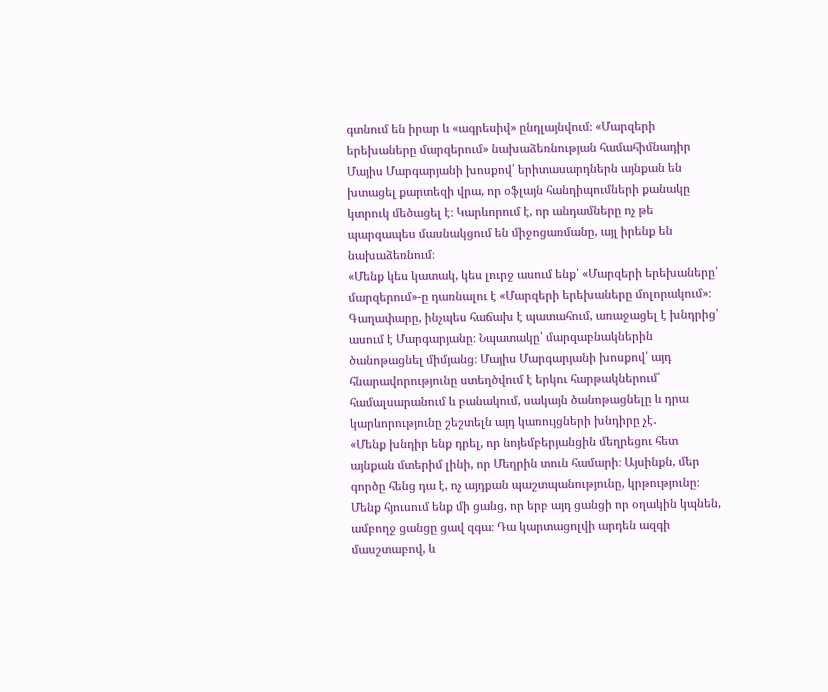գտնում են իրար և «ագրեսիվ» ընդլայնվում։ «Մարզերի երեխաները մարզերում» նախաձեռնության համահիմնադիր Մայիս Մարգարյանի խոսքով՝ երիտասարդներն այնքան են խտացել քարտեզի վրա, որ օֆլայն հանդիպումների քանակը կտրուկ մեծացել է։ Կարևորում է, որ անդամները ոչ թե պարզապես մասնակցում են միջոցառմանը, այլ իրենք են նախաձեռնում։
«Մենք կես կատակ, կես լուրջ ասում ենք՝ «Մարզերի երեխաները՝ մարզերում»-ը դառնալու է «Մարզերի երեխաները մոլորակում»։
Գաղափարը, ինչպես հաճախ է պատահում, առաջացել է խնդրից՝ ասում է Մարգարյանը։ Նպատակը՝ մարզաբնակներին ծանոթացնել միմյանց։ Մայիս Մարգարյանի խոսքով՝ այդ հնարավորությունը ստեղծվում է երկու հարթակներում՝ համալսարանում և բանակում, սակայն ծանոթացնելը և դրա կարևորությունը շեշտելն այդ կառույցների խնդիրը չէ․
«Մենք խնդիր ենք դրել, որ նոյեմբերյանցին մեղրեցու հետ այնքան մտերիմ լինի, որ Մեղրին տուն համարի։ Այսինքն, մեր գործը հենց դա է, ոչ այդքան պաշտպանությունը, կրթությունը։ Մենք հյուսում ենք մի ցանց, որ երբ այդ ցանցի որ օղակին կպնեն, ամբողջ ցանցը ցավ զգա։ Դա կարտացոլվի արդեն ազգի մասշտաբով, և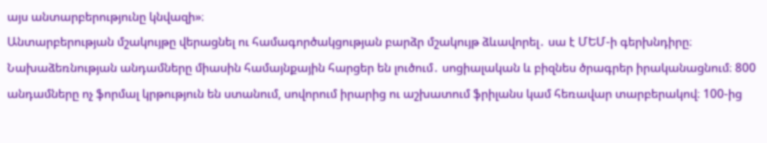այս անտարբերությունը կնվազի»։
Անտարբերության մշակույթը վերացնել ու համագործակցության բարձր մշակույթ ձևավորել․ սա է ՄԵՄ-ի գերխնդիրը։ Նախաձեռնության անդամները միասին համայնքային հարցեր են լուծում․ սոցիալական և բիզնես ծրագրեր իրականացնում։ 800 անդամները ոչ ֆորմալ կրթություն են ստանում, սովորում իրարից ու աշխատում ֆրիլանս կամ հեռավար տարբերակով։ 100-ից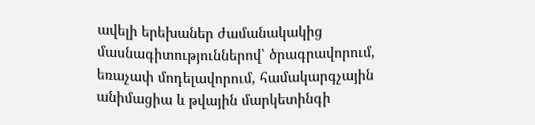ավելի երեխաներ ժամանակակից մասնագիտություններով՝ ծրագրավորում, եռաչափ մոդելավորում, համակարգչային անիմացիա և թվային մարկետինգի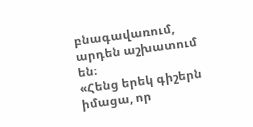բնագավառում, արդեն աշխատում են։
«Հենց երեկ գիշերն իմացա, որ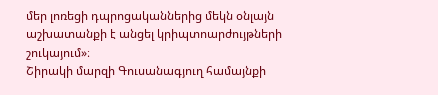մեր լոռեցի դպրոցականներից մեկն օնլայն աշխատանքի է անցել կրիպտոարժույթների շուկայում»։
Շիրակի մարզի Գուսանագյուղ համայնքի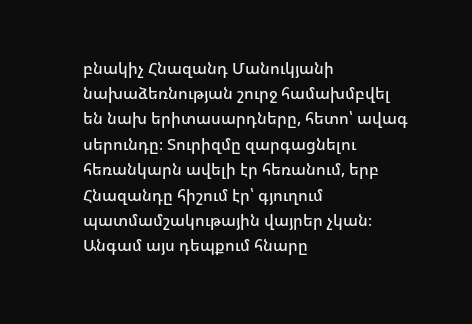բնակիչ Հնազանդ Մանուկյանի նախաձեռնության շուրջ համախմբվել են նախ երիտասարդները, հետո՝ ավագ սերունդը։ Տուրիզմը զարգացնելու հեռանկարն ավելի էր հեռանում, երբ Հնազանդը հիշում էր՝ գյուղում պատմամշակութային վայրեր չկան։ Անգամ այս դեպքում հնարը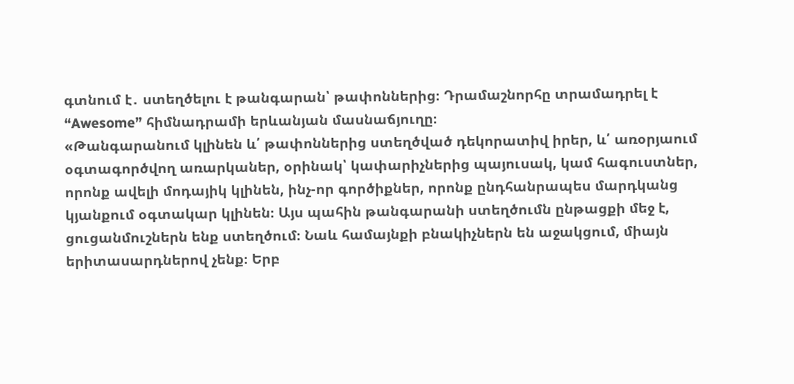գտնում է․ ստեղծելու է թանգարան՝ թափոններից։ Դրամաշնորհը տրամադրել է “Awesome” հիմնադրամի երևանյան մասնաճյուղը։
«Թանգարանում կլինեն և՛ թափոններից ստեղծված դեկորատիվ իրեր, և՛ առօրյաում օգտագործվող առարկաներ, օրինակ՝ կափարիչներից պայուսակ, կամ հագուստներ, որոնք ավելի մոդայիկ կլինեն, ինչ-որ գործիքներ, որոնք ընդհանրապես մարդկանց կյանքում օգտակար կլինեն։ Այս պահին թանգարանի ստեղծումն ընթացքի մեջ է, ցուցանմուշներն ենք ստեղծում։ Նաև համայնքի բնակիչներն են աջակցում, միայն երիտասարդներով չենք։ Երբ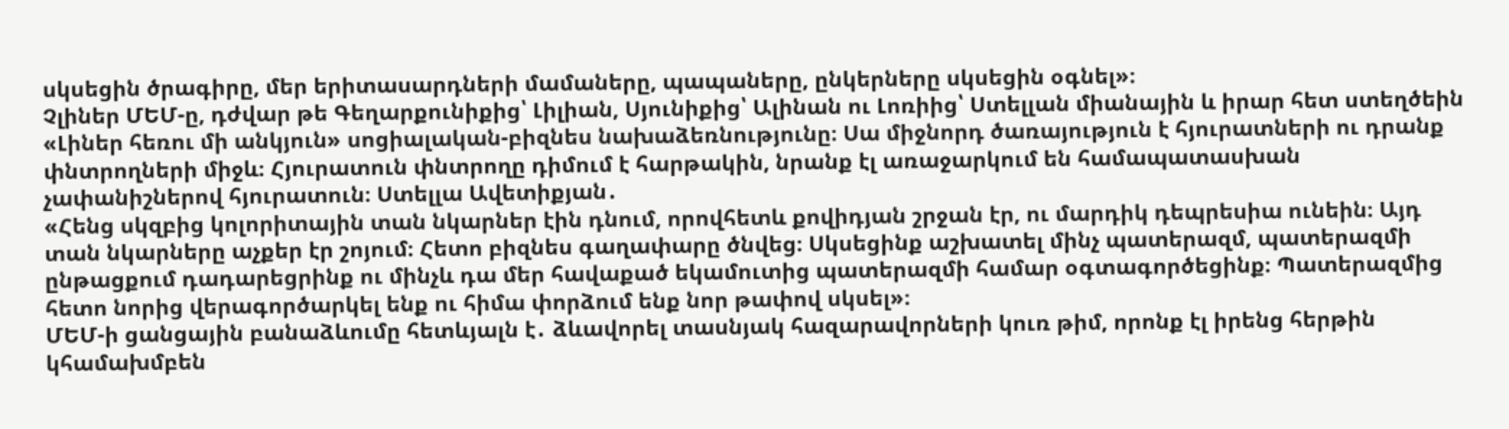սկսեցին ծրագիրը, մեր երիտասարդների մամաները, պապաները, ընկերները սկսեցին օգնել»։
Չլիներ ՄԵՄ-ը, դժվար թե Գեղարքունիքից՝ Լիլիան, Սյունիքից՝ Ալինան ու Լոռիից՝ Ստելլան միանային և իրար հետ ստեղծեին «Լիներ հեռու մի անկյուն» սոցիալական-բիզնես նախաձեռնությունը։ Սա միջնորդ ծառայություն է հյուրատների ու դրանք փնտրողների միջև։ Հյուրատուն փնտրողը դիմում է հարթակին, նրանք էլ առաջարկում են համապատասխան չափանիշներով հյուրատուն։ Ստելլա Ավետիքյան․
«Հենց սկզբից կոլորիտային տան նկարներ էին դնում, որովհետև քովիդյան շրջան էր, ու մարդիկ դեպրեսիա ունեին։ Այդ տան նկարները աչքեր էր շոյում։ Հետո բիզնես գաղափարը ծնվեց։ Սկսեցինք աշխատել մինչ պատերազմ, պատերազմի ընթացքում դադարեցրինք ու մինչև դա մեր հավաքած եկամուտից պատերազմի համար օգտագործեցինք։ Պատերազմից հետո նորից վերագործարկել ենք ու հիմա փորձում ենք նոր թափով սկսել»։
ՄԵՄ-ի ցանցային բանաձևումը հետևյալն է․ ձևավորել տասնյակ հազարավորների կուռ թիմ, որոնք էլ իրենց հերթին կհամախմբեն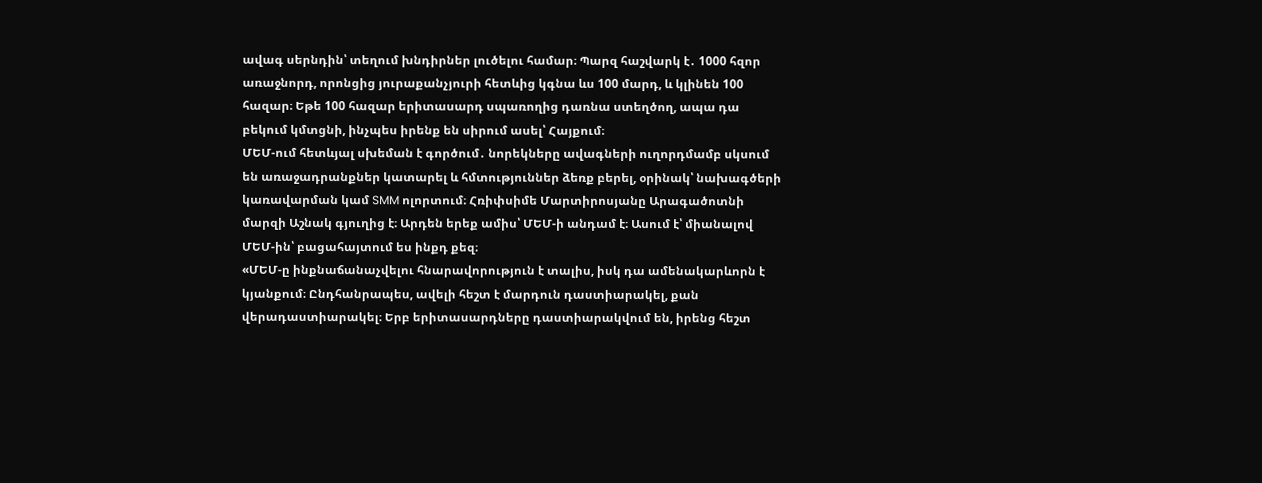ավագ սերնդին՝ տեղում խնդիրներ լուծելու համար։ Պարզ հաշվարկ է․ 1000 հզոր առաջնորդ, որոնցից յուրաքանչյուրի հետևից կգնա ևս 100 մարդ, և կլինեն 100 հազար։ Եթե 100 հազար երիտասարդ սպառողից դառնա ստեղծող, ապա դա բեկում կմտցնի, ինչպես իրենք են սիրում ասել՝ Հայքում։
ՄԵՄ-ում հետևյալ սխեման է գործում․ նորեկները ավագների ուղորդմամբ սկսում են առաջադրանքներ կատարել և հմտություններ ձեռք բերել, օրինակ՝ նախագծերի կառավարման կամ SMM ոլորտում։ Հռիփսիմե Մարտիրոսյանը Արագածոտնի մարզի Աշնակ գյուղից է։ Արդեն երեք ամիս՝ ՄԵՄ-ի անդամ է։ Ասում է՝ միանալով ՄԵՄ-ին՝ բացահայտում ես ինքդ քեզ։
«ՄԵՄ-ը ինքնաճանաչվելու հնարավորություն է տալիս, իսկ դա ամենակարևորն է կյանքում։ Ընդհանրապես, ավելի հեշտ է մարդուն դաստիարակել, քան վերադաստիարակել։ Երբ երիտասարդները դաստիարակվում են, իրենց հեշտ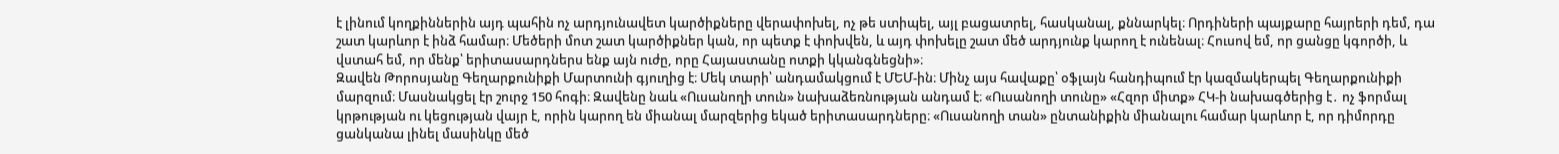է լինում կողքիններին այդ պահին ոչ արդյունավետ կարծիքները վերափոխել, ոչ թե ստիպել, այլ բացատրել, հասկանալ, քննարկել։ Որդիների պայքարը հայրերի դեմ, դա շատ կարևոր է ինձ համար։ Մեծերի մոտ շատ կարծիքներ կան, որ պետք է փոխվեն, և այդ փոխելը շատ մեծ արդյունք կարող է ունենալ։ Հուսով եմ, որ ցանցը կգործի, և վստահ եմ, որ մենք՝ երիտասարդներս ենք այն ուժը, որը Հայաստանը ոտքի կկանգնեցնի»։
Զավեն Թորոսյանը Գեղարքունիքի Մարտունի գյուղից է։ Մեկ տարի՝ անդամակցում է ՄԵՄ-ին։ Մինչ այս հավաքը՝ օֆլայն հանդիպում էր կազմակերպել Գեղարքունիքի մարզում։ Մասնակցել էր շուրջ 150 հոգի։ Զավենը նաև «Ուսանողի տուն» նախաձեռնության անդամ է։ «Ուսանողի տունը» «Հզոր միտք» ՀԿ-ի նախագծերից է․ ոչ ֆորմալ կրթության ու կեցության վայր է, որին կարող են միանալ մարզերից եկած երիտասարդները։ «Ուսանողի տան» ընտանիքին միանալու համար կարևոր է, որ դիմորդը ցանկանա լինել մասինկը մեծ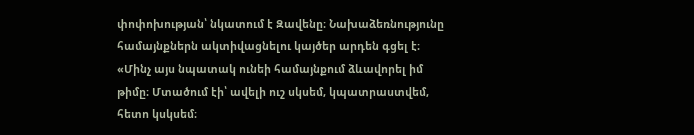փոփոխության՝ նկատում է Զավենը։ Նախաձեռնությունը համայնքներն ակտիվացնելու կայծեր արդեն գցել է։
«Մինչ այս նպատակ ունեի համայնքում ձևավորել իմ թիմը։ Մտածում էի՝ ավելի ուշ սկսեմ, կպատրաստվեմ, հետո կսկսեմ։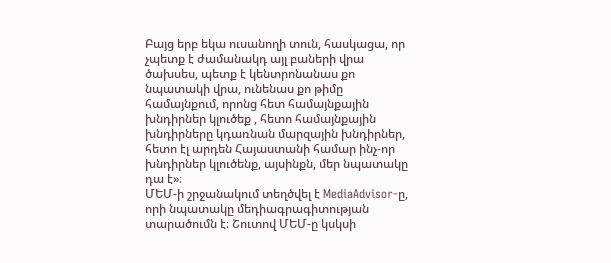Բայց երբ եկա ուսանողի տուն, հասկացա, որ չպետք է ժամանակդ այլ բաների վրա ծախսես, պետք է կենտրոնանաս քո նպատակի վրա, ունենաս քո թիմը համայնքում, որոնց հետ համայնքային խնդիրներ կլուծեք , հետո համայնքային խնդիրները կդառնան մարզային խնդիրներ, հետո էլ արդեն Հայաստանի համար ինչ-որ խնդիրներ կլուծենք, այսինքն, մեր նպատակը դա է»։
ՄԵՄ-ի շրջանակում տեղծվել է MediaAdvisor-ը, որի նպատակը մեդիագրագիտության տարածումն է։ Շուտով ՄԵՄ-ը կսկսի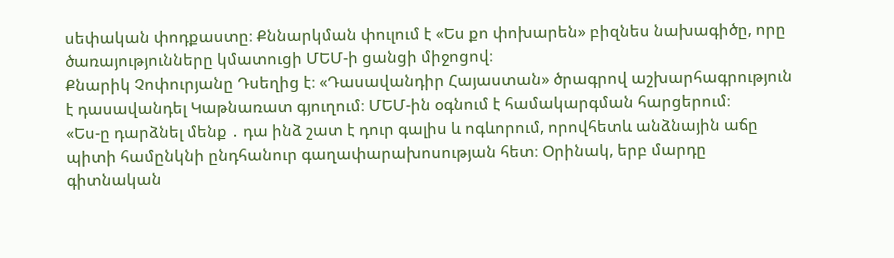սեփական փոդքաստը։ Քննարկման փուլում է «Ես քո փոխարեն» բիզնես նախագիծը, որը ծառայությունները կմատուցի ՄԵՄ-ի ցանցի միջոցով։
Քնարիկ Չոփուրյանը Դսեղից է։ «Դասավանդիր Հայաստան» ծրագրով աշխարհագրություն է դասավանդել Կաթնառատ գյուղում։ ՄԵՄ-ին օգնում է համակարգման հարցերում։
«Ես-ը դարձնել մենք ․ դա ինձ շատ է դուր գալիս և ոգևորում, որովհետև անձնային աճը պիտի համընկնի ընդհանուր գաղափարախոսության հետ։ Օրինակ, երբ մարդը գիտնական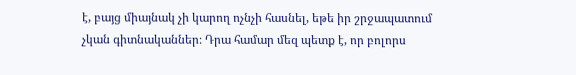է, բայց միայնակ չի կարող ոչնչի հասնել, եթե իր շրջապատում չկան գիտնականներ։ Դրա համար մեզ պետք է, որ բոլորս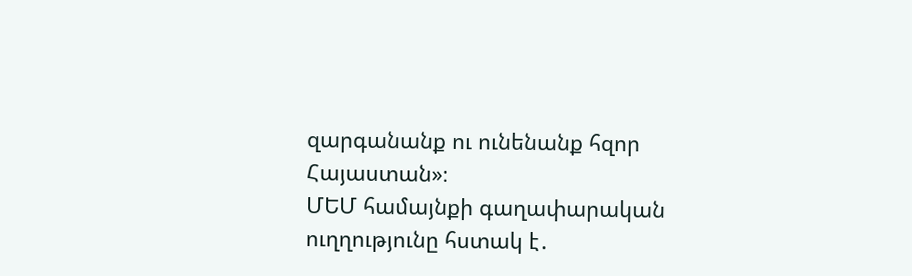զարգանանք ու ունենանք հզոր Հայաստան»։
ՄԵՄ համայնքի գաղափարական ուղղությունը հստակ է․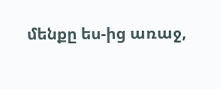մենքը ես-ից առաջ,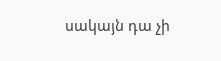սակայն դա չի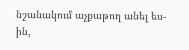նշանակում աչքաթող անել ես-ին,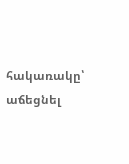հակառակը՝ աճեցնել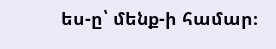ես-ը՝ մենք-ի համար։